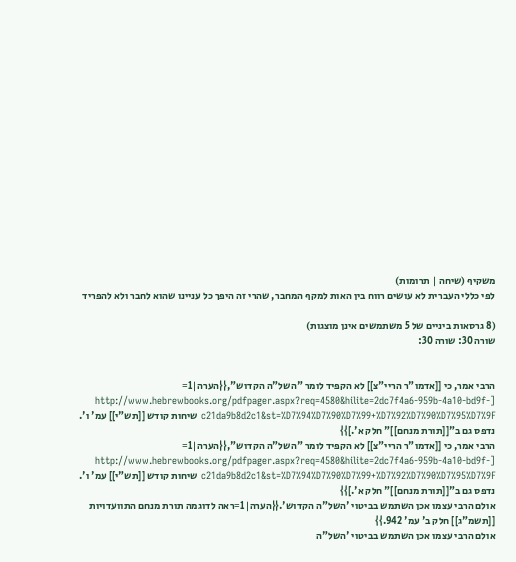משקיף (שיחה | תרומות)
לפי כללי העברית לא עושים רווח בין האות למקף המחבר, שהרי זה היפך כל עניינו שהוא לחבר ולא להפריד

(8 גרסאות ביניים של 5 משתמשים אינן מוצגות)
שורה 30: שורה 30:


הרבי אמר, כי [[אדמו"ר הריי"צ]] לא הקפיד לומר "השל"ה הקדוש",{{הערה|1= [http://www.hebrewbooks.org/pdfpager.aspx?req=4580&hilite=2dc7f4a6-959b-4a10-bd9f-c21da9b8d2c1&st=%D7%94%D7%90%D7%99+%D7%92%D7%90%D7%95%D7%9F שיחות קודש [[תש"י]] עמ' ו'. נדפס גם ב"[[תורת מנחם]]" חלק א'.]}}
הרבי אמר, כי [[אדמו"ר הריי"צ]] לא הקפיד לומר "השל"ה הקדוש",{{הערה|1= [http://www.hebrewbooks.org/pdfpager.aspx?req=4580&hilite=2dc7f4a6-959b-4a10-bd9f-c21da9b8d2c1&st=%D7%94%D7%90%D7%99+%D7%92%D7%90%D7%95%D7%9F שיחות קודש [[תש"י]] עמ' ו'. נדפס גם ב"[[תורת מנחם]]" חלק א'.]}}
אולם הרבי עצמו אכן השתמש בביטוי 'השל"ה הקדוש'.{{הערה|1=ראה לדוגמה תורת מנחם התוועדויות [[תשמ"ג]] חלק ב' עמ' 942.}}
אולם הרבי עצמו אכן השתמש בביטוי 'השל"ה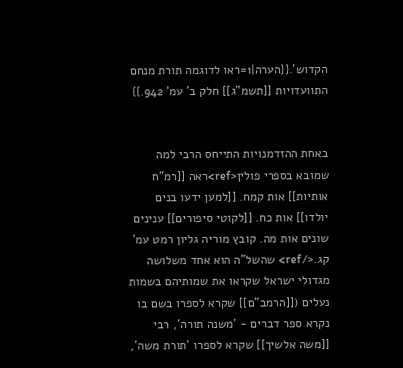הקדוש'.{{הערה|1=ראו לדוגמה תורת מנחם התוועדויות [[תשמ"ג]] חלק ב' עמ' 942.}}


באחת ההזדמנויות התייחס הרבי למה שמובא בספרי פולין<ref>ראה [[רמ"ח אותיות]] אות קמח. [[למען ידעו בנים יולדו]] אות כח. [[לקוטי סיפורים]] ענינים שונים אות מה. קובץ מוריה גליון רמט עמ' קג.</ref> שהשל"ה הוא אחד משלושה מגדולי ישראל שקראו את שמותיהם בשמות נעלים ([[הרמב"ם]] שקרא לספרו בשם בו נקרא ספר דברים - 'משנה תורה', רבי [[משה אלשיך]] שקרא לספרו 'תורת משה',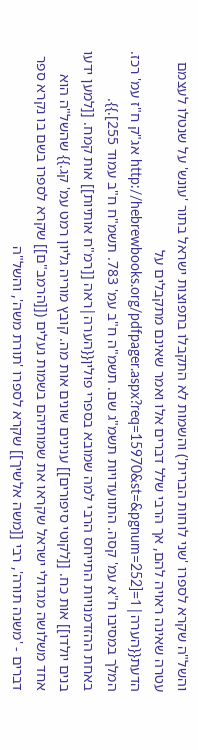והשל"ה שקרא לספרו 'שני לוחות הברית') והשמות לא התקבלו בתפוצות ישראל בתור 'עונש' על שנטלו לעצמם עטרה שאינה ראויה להם, אך הרבי שלל דברים אלו ואמר שאינם מתקבלים על הדעת{{הערה|1=[http://hebrewbooks.org/pdfpager.aspx?req=15970&st=&pgnum=252 אג"ק ח"ז עמ' רכז. המלך במסיבו ח"א עמ' קסה. התוועדויות תשמ"ג שם. תשמ"ה ח"ב עמ' 783. תשמ"ח ח"ב עמוד 255].}}.
באחת ההזדמנויות התייחס הרבי למה שמובא בספרי פולין{{הערה|ראה [[רמ"ח אותיות]] אות קמח. [[למען ידעו בנים יולדו]] אות כח. [[לקוטי סיפורים]] ענינים שונים אות מה. קובץ מוריה גליון רמט עמ' קג.}} שהשל"ה הוא אחד משלושה מגדולי ישראל שקראו את שמותיהם בשמות נעלים ([[הרמב"ם]] שקרא לספרו בשם בו נקרא ספר דברים - 'משנה תורה', רבי [[משה אלשיך]] שקרא לספרו 'תורת משה', והשל"ה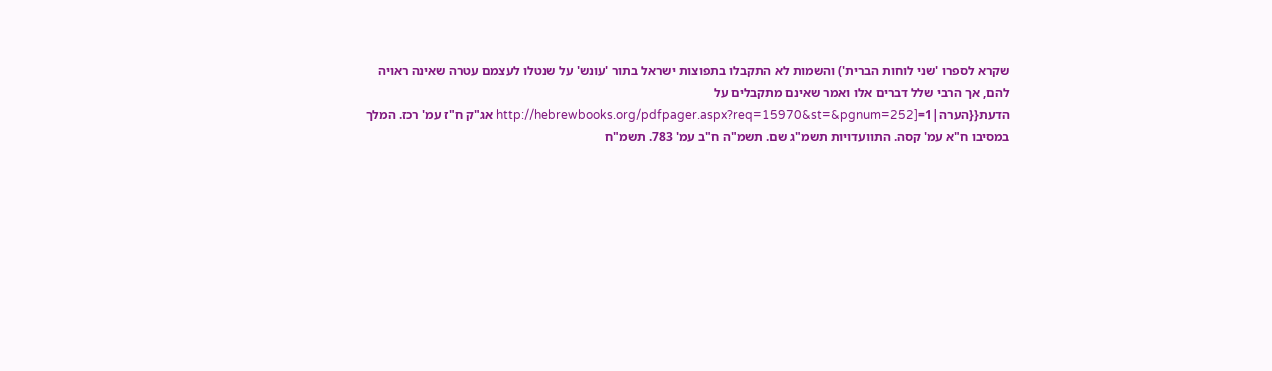שקרא לספרו 'שני לוחות הברית') והשמות לא התקבלו בתפוצות ישראל בתור 'עונש' על שנטלו לעצמם עטרה שאינה ראויה להם, אך הרבי שלל דברים אלו ואמר שאינם מתקבלים על הדעת{{הערה|1=[http://hebrewbooks.org/pdfpager.aspx?req=15970&st=&pgnum=252 אג"ק ח"ז עמ' רכז. המלך במסיבו ח"א עמ' קסה. התוועדויות תשמ"ג שם. תשמ"ה ח"ב עמ' 783. תשמ"ח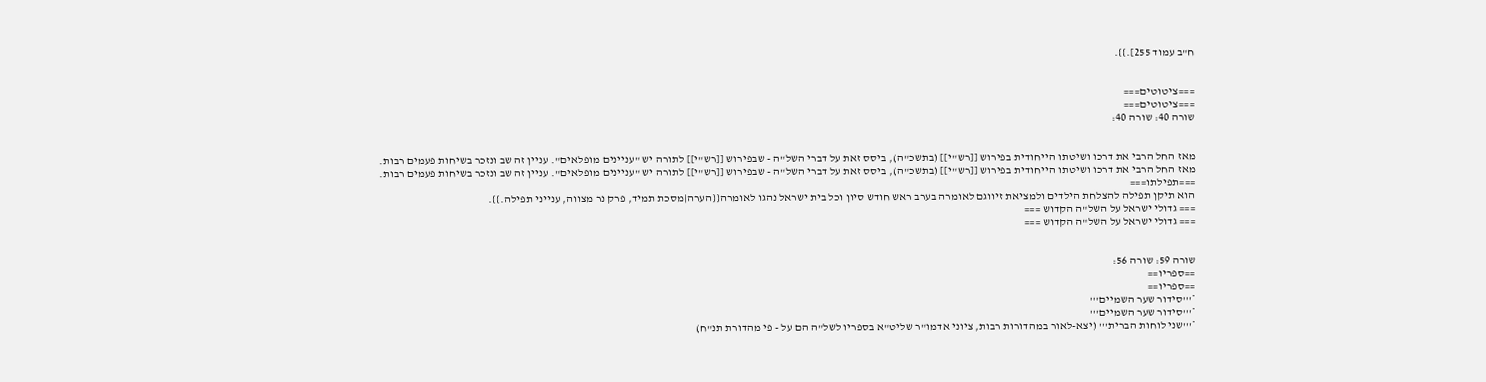ח"ב עמוד 255].}}.


===ציטוטים===
===ציטוטים===
שורה 40: שורה 40:


מאז החל הרבי את דרכו ושיטתו הייחודית בפירוש [[רש"י]] (בתשכ"ה), ביסס זאת על דברי השל"ה - שבפירוש [[רש"י]] לתורה יש "עניינים מופלאים". עניין זה שב ונזכר בשיחות פעמים רבות.
מאז החל הרבי את דרכו ושיטתו הייחודית בפירוש [[רש"י]] (בתשכ"ה), ביסס זאת על דברי השל"ה - שבפירוש [[רש"י]] לתורה יש "עניינים מופלאים". עניין זה שב ונזכר בשיחות פעמים רבות.
===תפילתו===
הוא תיקן תפילה להצלחת הילדים ולמציאת זיווגם לאומרה בערב ראש חודש סיון וכל בית ישראל נהגו לאומרה{{הערה|מסכת תמיד, פרק נר מצווה, ענייני תפילה.}}.
=== גדולי ישראל על השל"ה הקדוש ===
=== גדולי ישראל על השל"ה הקדוש ===


שורה 59: שורה 56:
==ספריו==
==ספריו==
*'''סידור שער השמיים'''
*'''סידור שער השמיים'''
*'''שני לוחות הברית''' (יצא-לאור במהדורות רבות, ציוני אדמו"ר שליט"א בספריו לשל"ה הם על - פי מהדורת תנ"ח)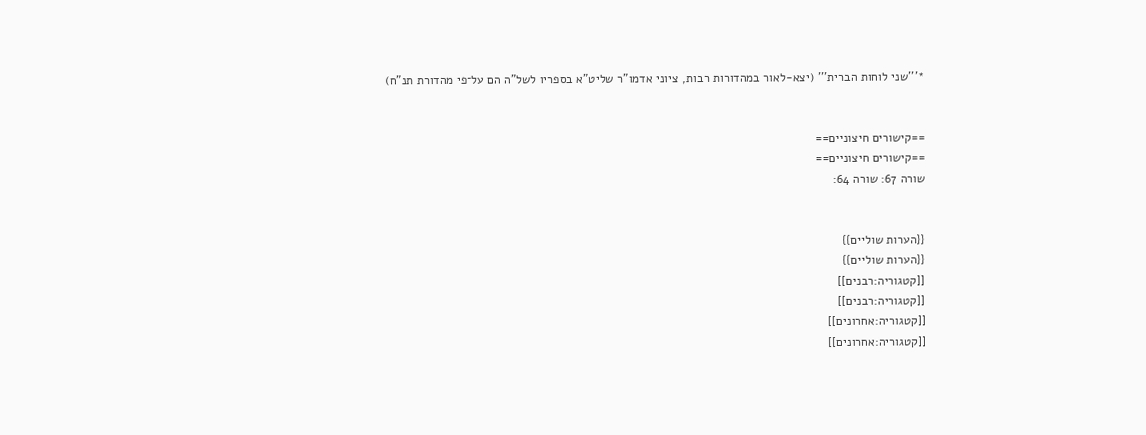*'''שני לוחות הברית''' (יצא-לאור במהדורות רבות, ציוני אדמו"ר שליט"א בספריו לשל"ה הם על־פי מהדורת תנ"ח)


==קישורים חיצוניים==
==קישורים חיצוניים==
שורה 67: שורה 64:


{{הערות שוליים}}
{{הערות שוליים}}
[[קטגוריה:רבנים]]
[[קטגוריה:רבנים]]
[[קטגוריה:אחרונים]]
[[קטגוריה:אחרונים]]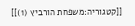[[קטגוריה:משפחת הורביץ (1)]]